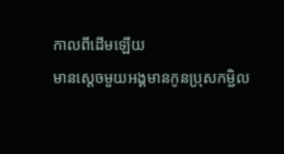កាលពីដើមឡើយ
មានសេ្ដចមួយអង្គមានកូនប្រុសកម្ជិល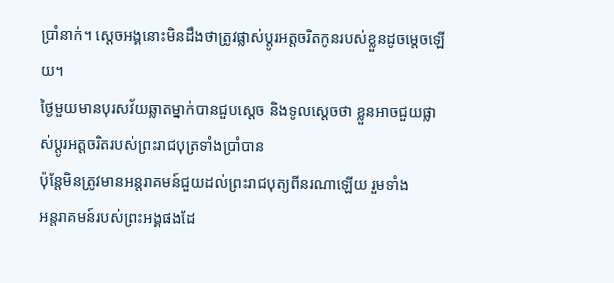ប្រាំនាក់។ ស្ដេចអង្គនោះមិនដឹងថាត្រូវផ្លាស់ប្ដូរអត្តចរិតកូនរបស់ខ្លួនដូចម្ដេចឡើយ។
ថ្ងៃមួយមានបុរសវ័យឆ្លាតម្នាក់បានជួបស្ដេច និងទូលស្ដេចថា ខ្លួនអាចជួយផ្លាស់ប្ដូរអត្តចរិតរបស់ព្រះរាជបុត្រទាំងប្រាំបាន
ប៉ុន្តែមិនត្រូវមានអន្តរាគមន៍ជួយដល់ព្រះរាជបុត្យពីនរណាឡើយ រួមទាំង
អន្តរាគមន៍របស់ព្រះអង្គផងដែ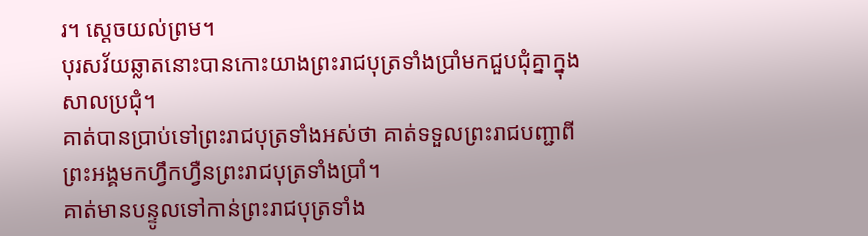រ។ ស្ដេចយល់ព្រម។
បុរសវ័យឆ្លាតនោះបានកោះយាងព្រះរាជបុត្រទាំងប្រាំមកជួបជុំគ្នាក្នុងសាលប្រជុំ។
គាត់បានប្រាប់ទៅព្រះរាជបុត្រទាំងអស់ថា គាត់ទទួលព្រះរាជបញ្ជាពីព្រះអង្គមកហ្វឹកហ្វឺនព្រះរាជបុត្រទាំងប្រាំ។
គាត់មានបន្ទូលទៅកាន់ព្រះរាជបុត្រទាំង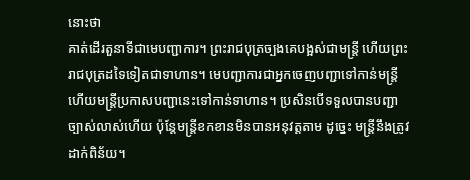នោះថា
គាត់ដើរតួនាទីជាមេបញ្ជាការ។ ព្រះរាជបុត្រច្បងគេបង្អស់ជាមន្ត្រី ហើយព្រះរាជបុត្រដទៃទៀតជាទាហាន។ មេបញ្ជាការជាអ្នកចេញបញ្ជាទៅកាន់មន្ត្រី ហើយមន្ត្រីប្រកាសបញ្ជានេះទៅកាន់ទាហាន។ ប្រសិនបើទទួលបានបញ្ជាច្បាស់លាស់ហើយ ប៉ុន្តែមន្ត្រីខកខានមិនបានអនុវត្តតាម ដូច្នេះ មន្ត្រីនឹងត្រូវដាក់ពិន័យ។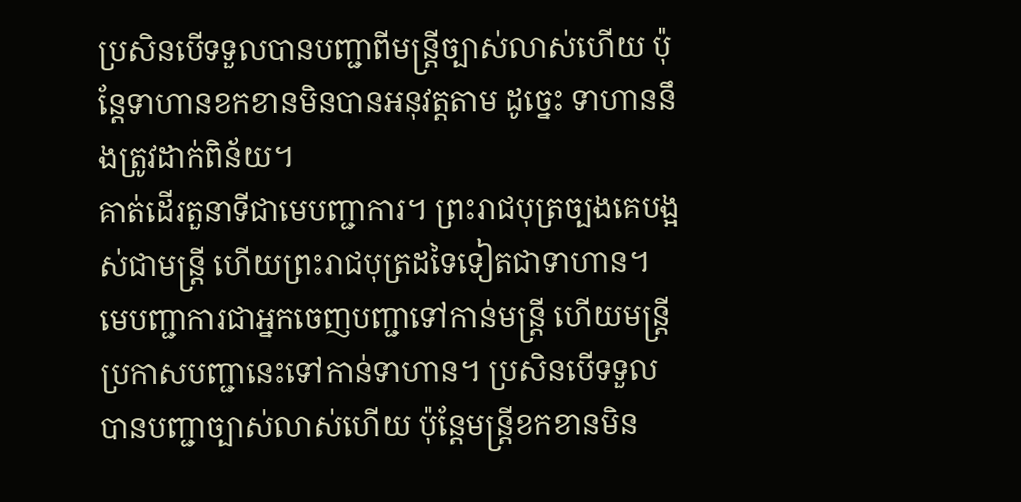ប្រសិនបើទទួលបានបញ្ជាពីមន្ត្រីច្បាស់លាស់ហើយ ប៉ុន្តែទាហានខកខានមិនបានអនុវត្តតាម ដូច្នេះ ទាហាននឹងត្រូវដាក់ពិន័យ។
គាត់ដើរតួនាទីជាមេបញ្ជាការ។ ព្រះរាជបុត្រច្បងគេបង្អស់ជាមន្ត្រី ហើយព្រះរាជបុត្រដទៃទៀតជាទាហាន។ មេបញ្ជាការជាអ្នកចេញបញ្ជាទៅកាន់មន្ត្រី ហើយមន្ត្រីប្រកាសបញ្ជានេះទៅកាន់ទាហាន។ ប្រសិនបើទទួលបានបញ្ជាច្បាស់លាស់ហើយ ប៉ុន្តែមន្ត្រីខកខានមិន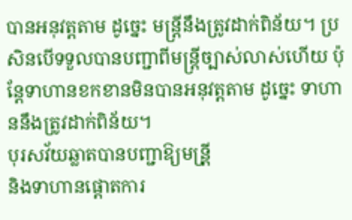បានអនុវត្តតាម ដូច្នេះ មន្ត្រីនឹងត្រូវដាក់ពិន័យ។ ប្រសិនបើទទួលបានបញ្ជាពីមន្ត្រីច្បាស់លាស់ហើយ ប៉ុន្តែទាហានខកខានមិនបានអនុវត្តតាម ដូច្នេះ ទាហាននឹងត្រូវដាក់ពិន័យ។
បុរសវ័យឆ្លាតបានបញ្ជាឱ្យមន្រី្ត
និងទាហានផ្ដោតការ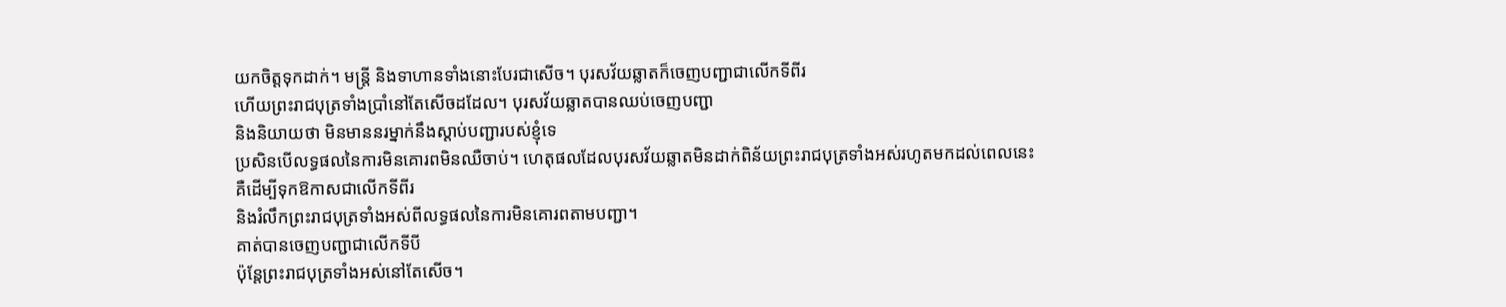យកចិត្តទុកដាក់។ មន្រ្តី និងទាហានទាំងនោះបែរជាសើច។ បុរសវ័យឆ្លាតក៏ចេញបញ្ជាជាលើកទីពីរ
ហើយព្រះរាជបុត្រទាំងប្រាំនៅតែសើចដដែល។ បុរសវ័យឆ្លាតបានឈប់ចេញបញ្ជា
និងនិយាយថា មិនមាននរម្នាក់នឹងស្ដាប់បញ្ជារបស់ខ្ញុំទេ
ប្រសិនបើលទ្ធផលនៃការមិនគោរពមិនឈឺចាប់។ ហេតុផលដែលបុរសវ័យឆ្លាតមិនដាក់ពិន័យព្រះរាជបុត្រទាំងអស់រហូតមកដល់ពេលនេះ
គឺដើម្បីទុកឱកាសជាលើកទីពីរ
និងរំលឹកព្រះរាជបុត្រទាំងអស់ពីលទ្ធផលនៃការមិនគោរពតាមបញ្ជា។
គាត់បានចេញបញ្ជាជាលើកទីបី
ប៉ុន្តែព្រះរាជបុត្រទាំងអស់នៅតែសើច។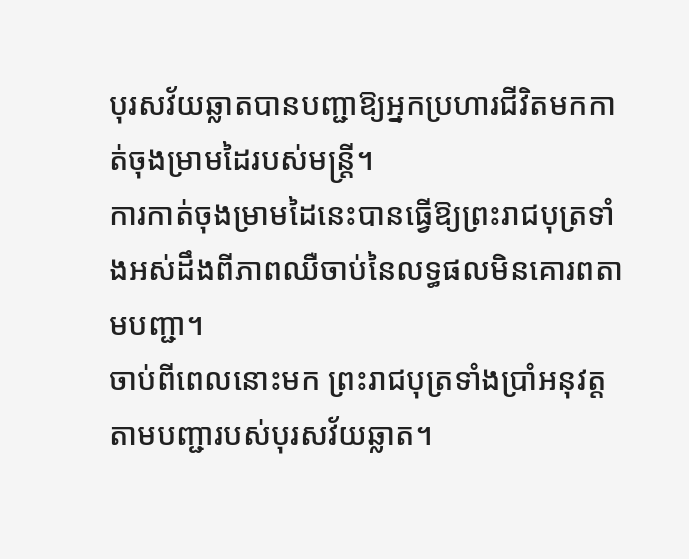បុរសវ័យឆ្លាតបានបញ្ជាឱ្យអ្នកប្រហារជីវិតមកកាត់ចុងម្រាមដៃរបស់មន្ត្រី។
ការកាត់ចុងម្រាមដៃនេះបានធ្វើឱ្យព្រះរាជបុត្រទាំងអស់ដឹងពីភាពឈឺចាប់នៃលទ្ធផលមិនគោរពតាមបញ្ជា។
ចាប់ពីពេលនោះមក ព្រះរាជបុត្រទាំងប្រាំអនុវត្តតាមបញ្ជារបស់បុរសវ័យឆ្លាត។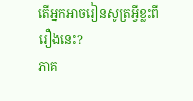តើអ្នកអាចរៀនសូត្រអ្វីខ្លះពីរឿងនេះ?
ភាគ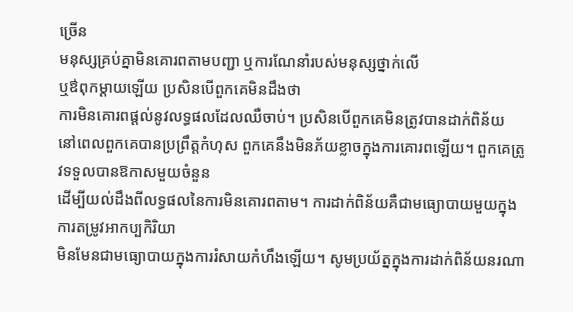ច្រើន
មនុស្សគ្រប់គ្នាមិនគោរពតាមបញ្ជា ឬការណែនាំរបស់មនុស្សថ្នាក់លើ
ឬឳពុកម្ដាយឡើយ ប្រសិនបើពួកគេមិនដឹងថា
ការមិនគោរពផ្ដល់នូវលទ្ធផលដែលឈឺចាប់។ ប្រសិនបើពួកគេមិនត្រូវបានដាក់ពិន័យ
នៅពេលពួកគេបានប្រព្រឹត្តកំហុស ពួកគេនឹងមិនភ័យខ្លាចក្នុងការគោរពឡើយ។ ពួកគេត្រូវទទួលបានឱកាសមួយចំនួន
ដើម្បីយល់ដឹងពីលទ្ធផលនៃការមិនគោរពតាម។ ការដាក់ពិន័យគឺជាមធ្យោបាយមួយក្នុងការតម្រូវអាកប្បកិរិយា
មិនមែនជាមធ្យោបាយក្នុងការរំសាយកំហឹងឡើយ។ សូមប្រយ័ត្នក្នុងការដាក់ពិន័យនរណា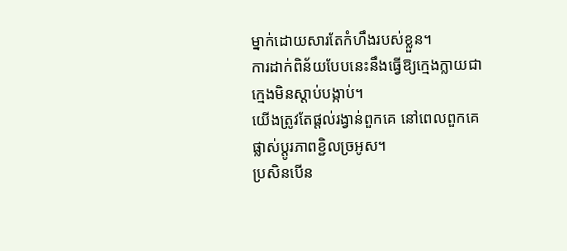ម្នាក់ដោយសារតែកំហឹងរបស់ខ្លួន។
ការដាក់ពិន័យបែបនេះនឹងធ្វើឱ្យក្មេងក្លាយជាក្មេងមិនស្ដាប់បង្កាប់។
យើងត្រូវតែផ្ដល់រង្វាន់ពួកគេ នៅពេលពួកគេផ្លាស់ប្ដូរភាពខ្ជិលច្រអូស។
ប្រសិនបើន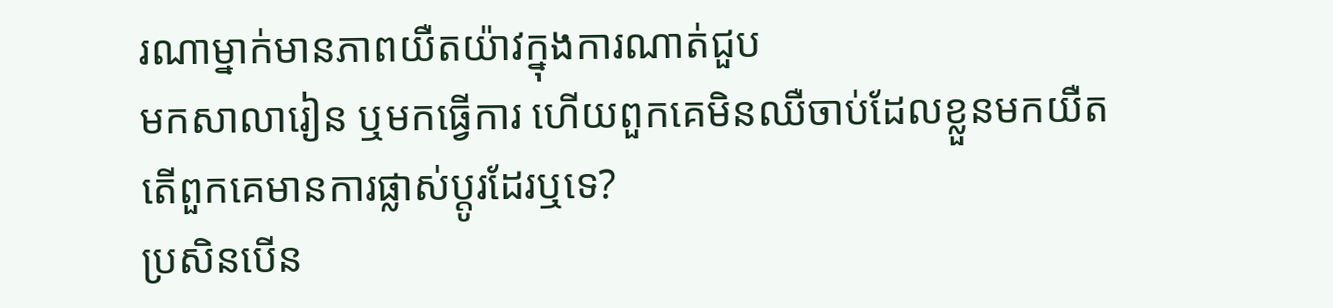រណាម្នាក់មានភាពយឺតយ៉ាវក្នុងការណាត់ជួប
មកសាលារៀន ឬមកធ្វើការ ហើយពួកគេមិនឈឺចាប់ដែលខ្លួនមកយឺត
តើពួកគេមានការផ្លាស់ប្ដូរដែរឬទេ?
ប្រសិនបើន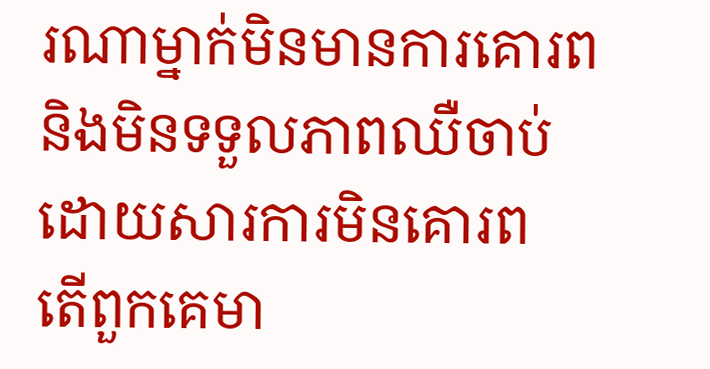រណាម្នាក់មិនមានការគោរព
និងមិនទទួលភាពឈឺចាប់ដោយសារការមិនគោរព
តើពួកគេមា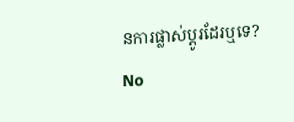នការផ្លាស់ប្ដូរដែរឬទេ?
No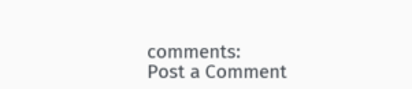comments:
Post a Comment